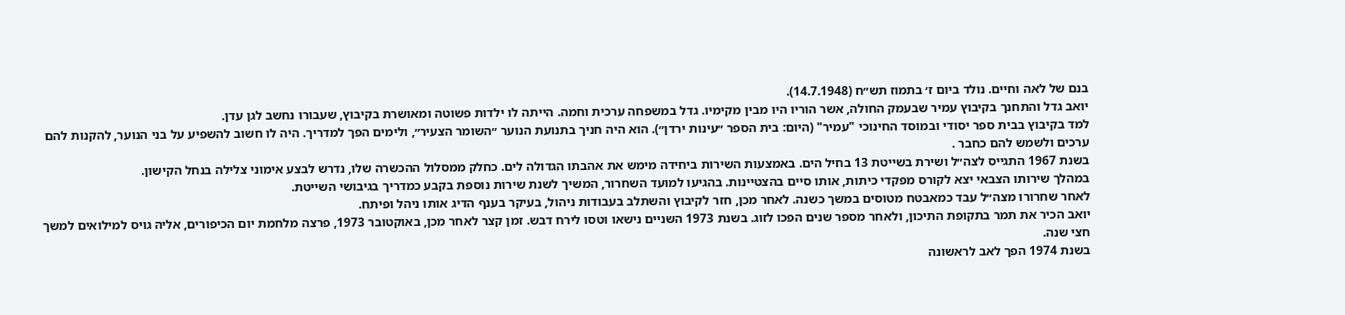בנם של לאה וחיים. נולד ביום ז׳ בתמוז תש״ח (14.7.1948).
יואב גדל והתחנך בקיבוץ עמיר שבעמק החולה, אשר הוריו היו מבין מקימיו. גדל במשפחה ערכית וחמה. הייתה לו ילדות פשוטה ומאושרת בקיבוץ, שעבורו נחשב לגן עדן.
למד בקיבוץ בבית ספר יסודי ובמוסד החינוכי "עמיר" (היום: בית הספר ״עינות ירדן״). הוא היה חניך בתנועת הנוער ״השומר הצעיר״, ולימים הפך למדריך. היה לו חשוב להשפיע על בני הנוער, להקנות להם ערכים ולשמש להם כחבר .
בשנת 1967 התגייס לצה״ל ושירת בשייטת 13 בחיל הים. באמצעות השירות ביחידה מימש את אהבתו הגדולה לים. כחלק ממסלול ההכשרה שלו, נדרש לבצע אימוני צלילה בנחל הקישון.
במהלך שירותו הצבאי יצא לקורס מפקדי כיתות, אותו סיים בהצטיינות. בהגיעו למועד השחרור, המשיך לשנת שירות נוספת בקבע כמדריך בגיבושי השייטת.
לאחר שחרורו מצה״ל עבד כמאבטח מטוסים במשך כשנה. לאחר מכן, חזר לקיבוץ והשתלב בעבודות ניהול, בעיקר בענף הדיג אותו ניהל ופיתח.
יואב הכיר את תמר בתקופת התיכון, ולאחר מספר שנים הפכו לזוג. בשנת 1973 השניים נישאו וטסו לירח דבש. זמן קצר לאחר מכן, באוקטובר 1973, פרצה מלחמת יום הכיפורים, אליה גויס למילואים למשך חצי שנה.
בשנת 1974 הפך לאב לראשונה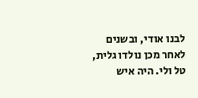לבנו אודי, ובשנים לאחר מכן נולדו גלית, טל ולי. היה איש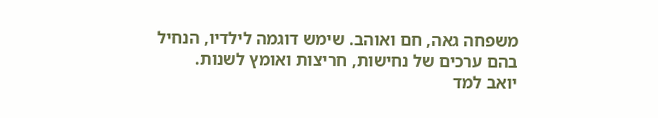משפחה גאה, חם ואוהב. שימש דוגמה לילדיו, הנחיל בהם ערכים של נחישות, חריצות ואומץ לשנות.
יואב למד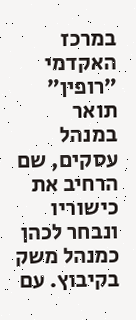במרכז האקדמי ״רופין״ תואר במנהל עסקים, שם הרחיב את כישוריו ונבחר לכהן כמנהל משק בקיבוץ. עם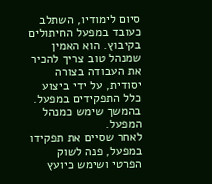סיום לימודיו, השתלב כעובד במפעל החיתולים בקיבוץ. הוא האמין שמנהל טוב צריך להכיר את העבודה בצורה יסודית, על ידי ביצוע כלל התפקידים במפעל. בהמשך שימש כמנהל המפעל.
לאחר שסיים את תפקידו במפעל, פנה לשוק הפרטי ושימש כיועץ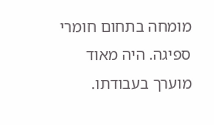מומחה בתחום חומרי ספיגה. היה מאוד מוערך בעבודתו.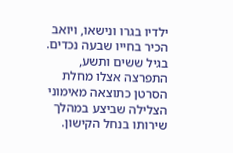ילדיו בגרו ונישאו, ויואב הכיר בחייו שבעה נכדים.
בגיל ששים ותשע, התפרצה אצלו מחלת הסרטן כתוצאה מאימוני הצלילה שביצע במהלך שירותו בנחל הקישון.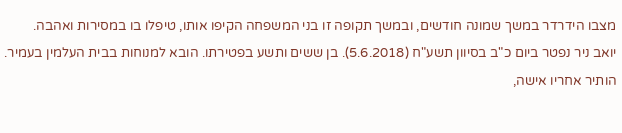מצבו הידרדר במשך שמונה חודשים, ובמשך תקופה זו בני המשפחה הקיפו אותו, טיפלו בו במסירות ואהבה.
יואב ניר נפטר ביום כ"ב בסיוון תשע"ח (5.6.2018). בן ששים ותשע בפטירתו. הובא למנוחות בבית העלמין בעמיר. הותיר אחריו אישה,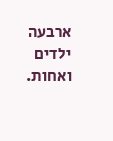ארבעה ילדים ואחות.